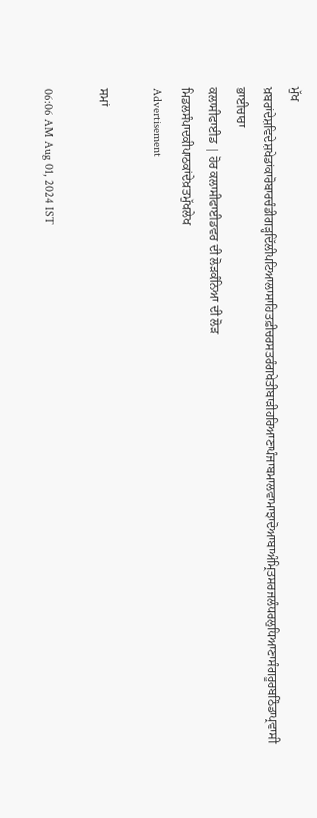ਮੁੱਖ ਖ਼ਬਰਾਂਦੇਸ਼ਵਿਦੇਸ਼ਖੇਡਾਂਕਾਰੋਬਾਰਚੰਡੀਗੜ੍ਹਦਿੱਲੀਪਟਿਆਲਾਸਾਹਿਤਫ਼ੀਚਰਸਤਰੰਗਖੇਤੀਬਾੜੀਹਰਿਆਣਾਪੰਜਾਬਮਾਲਵਾਮਾਝਾਦੋਆਬਾਅੰਮ੍ਰਿਤਸਰਜਲੰਧਰਲੁਧਿਆਣਾਸੰਗਰੂਰਬਠਿੰਡਾਪ੍ਰਵਾਸੀ ਭਾਈਚਾਰਾ
ਕਲਾਸੀਫਾਈਡ | ਹੋਰ ਕਲਾਸੀਫਾਈਡਵਰ ਦੀ ਲੋੜਕੰਨਿਆ ਦੀ ਲੋੜ
ਮਿਡਲਸੰਪਾਦਕੀਪਾਠਕਾਂਦੇਖ਼ਤਮੁੱਖਲੇਖ
Advertisement

ਸਮਾਂ

06:06 AM Aug 01, 2024 IST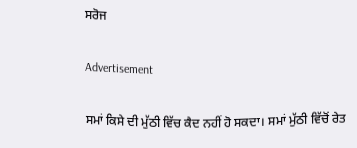ਸਰੋਜ

Advertisement

ਸਮਾਂ ਕਿਸੇ ਦੀ ਮੁੱਠੀ ਵਿੱਚ ਕੈਦ ਨਹੀਂ ਹੋ ਸਕਦਾ। ਸਮਾਂ ਮੁੱਠੀ ਵਿੱਚੋਂ ਰੇਤ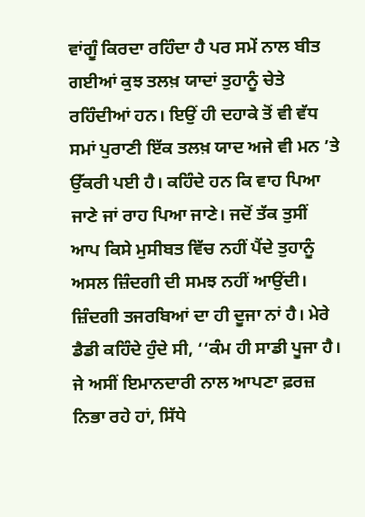ਵਾਂਗੂੰ ਕਿਰਦਾ ਰਹਿੰਦਾ ਹੈ ਪਰ ਸਮੇਂ ਨਾਲ ਬੀਤ ਗਈਆਂ ਕੁਝ ਤਲਖ਼ ਯਾਦਾਂ ਤੁਹਾਨੂੰ ਚੇਤੇ ਰਹਿੰਦੀਆਂ ਹਨ। ਇਉਂ ਹੀ ਦਹਾਕੇ ਤੋਂ ਵੀ ਵੱਧ ਸਮਾਂ ਪੁਰਾਣੀ ਇੱਕ ਤਲਖ਼ ਯਾਦ ਅਜੇ ਵੀ ਮਨ ’ਤੇ ਉੱਕਰੀ ਪਈ ਹੈ। ਕਹਿੰਦੇ ਹਨ ਕਿ ਵਾਹ ਪਿਆ ਜਾਣੇ ਜਾਂ ਰਾਹ ਪਿਆ ਜਾਣੇ। ਜਦੋਂ ਤੱਕ ਤੁਸੀਂ ਆਪ ਕਿਸੇ ਮੁਸੀਬਤ ਵਿੱਚ ਨਹੀਂ ਪੈਂਦੇ ਤੁਹਾਨੂੰ ਅਸਲ ਜ਼ਿੰਦਗੀ ਦੀ ਸਮਝ ਨਹੀਂ ਆਉਂਦੀ। ਜ਼ਿੰਦਗੀ ਤਜਰਬਿਆਂ ਦਾ ਹੀ ਦੂਜਾ ਨਾਂ ਹੈ। ਮੇਰੇ ਡੈਡੀ ਕਹਿੰਦੇ ਹੁੰਦੇ ਸੀ, ‘‘ਕੰਮ ਹੀ ਸਾਡੀ ਪੂਜਾ ਹੈ। ਜੇ ਅਸੀਂ ਇਮਾਨਦਾਰੀ ਨਾਲ ਆਪਣਾ ਫ਼ਰਜ਼ ਨਿਭਾ ਰਹੇ ਹਾਂ, ਸਿੱਧੇ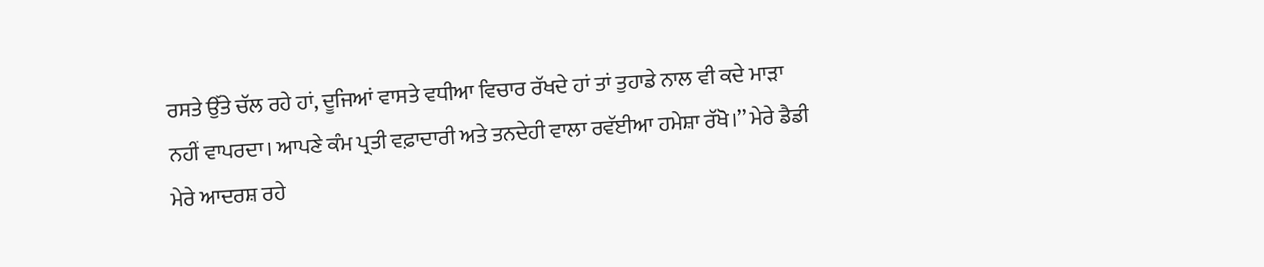ਰਸਤੇ ਉੱਤੇ ਚੱਲ ਰਹੇ ਹਾਂ, ਦੂਜਿਆਂ ਵਾਸਤੇ ਵਧੀਆ ਵਿਚਾਰ ਰੱਖਦੇ ਹਾਂ ਤਾਂ ਤੁਹਾਡੇ ਨਾਲ ਵੀ ਕਦੇ ਮਾੜਾ ਨਹੀਂ ਵਾਪਰਦਾ। ਆਪਣੇ ਕੰਮ ਪ੍ਰਤੀ ਵਫ਼ਾਦਾਰੀ ਅਤੇ ਤਨਦੇਹੀ ਵਾਲਾ ਰਵੱਈਆ ਹਮੇਸ਼ਾ ਰੱਖੋ।’’ ਮੇਰੇ ਡੈਡੀ ਮੇਰੇ ਆਦਰਸ਼ ਰਹੇ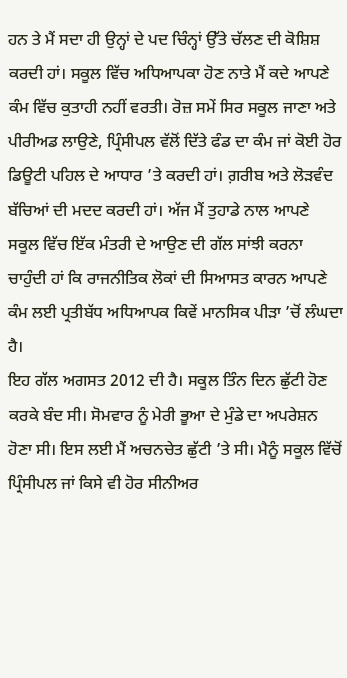ਹਨ ਤੇ ਮੈਂ ਸਦਾ ਹੀ ਉਨ੍ਹਾਂ ਦੇ ਪਦ ਚਿੰਨ੍ਹਾਂ ਉੱਤੇ ਚੱਲਣ ਦੀ ਕੋਸ਼ਿਸ਼ ਕਰਦੀ ਹਾਂ। ਸਕੂਲ ਵਿੱਚ ਅਧਿਆਪਕਾ ਹੋਣ ਨਾਤੇ ਮੈਂ ਕਦੇ ਆਪਣੇ ਕੰਮ ਵਿੱਚ ਕੁਤਾਹੀ ਨਹੀਂ ਵਰਤੀ। ਰੋਜ਼ ਸਮੇਂ ਸਿਰ ਸਕੂਲ ਜਾਣਾ ਅਤੇ ਪੀਰੀਅਡ ਲਾਉਣੇ, ਪ੍ਰਿੰਸੀਪਲ ਵੱਲੋਂ ਦਿੱਤੇ ਫੰਡ ਦਾ ਕੰਮ ਜਾਂ ਕੋਈ ਹੋਰ ਡਿਊਟੀ ਪਹਿਲ ਦੇ ਆਧਾਰ ’ਤੇ ਕਰਦੀ ਹਾਂ। ਗ਼ਰੀਬ ਅਤੇ ਲੋੜਵੰਦ ਬੱਚਿਆਂ ਦੀ ਮਦਦ ਕਰਦੀ ਹਾਂ। ਅੱਜ ਮੈਂ ਤੁਹਾਡੇ ਨਾਲ ਆਪਣੇ ਸਕੂਲ ਵਿੱਚ ਇੱਕ ਮੰਤਰੀ ਦੇ ਆਉਣ ਦੀ ਗੱਲ ਸਾਂਝੀ ਕਰਨਾ ਚਾਹੁੰਦੀ ਹਾਂ ਕਿ ਰਾਜਨੀਤਿਕ ਲੋਕਾਂ ਦੀ ਸਿਆਸਤ ਕਾਰਨ ਆਪਣੇ ਕੰਮ ਲਈ ਪ੍ਰਤੀਬੱਧ ਅਧਿਆਪਕ ਕਿਵੇਂ ਮਾਨਸਿਕ ਪੀੜਾ ’ਚੋਂ ਲੰਘਦਾ ਹੈ।
ਇਹ ਗੱਲ ਅਗਸਤ 2012 ਦੀ ਹੈ। ਸਕੂਲ ਤਿੰਨ ਦਿਨ ਛੁੱਟੀ ਹੋਣ ਕਰਕੇ ਬੰਦ ਸੀ। ਸੋਮਵਾਰ ਨੂੰ ਮੇਰੀ ਭੂਆ ਦੇ ਮੁੰਡੇ ਦਾ ਅਪਰੇਸ਼ਨ ਹੋਣਾ ਸੀ। ਇਸ ਲਈ ਮੈਂ ਅਚਨਚੇਤ ਛੁੱਟੀ ’ਤੇ ਸੀ। ਮੈਨੂੰ ਸਕੂਲ ਵਿੱਚੋਂ ਪ੍ਰਿੰਸੀਪਲ ਜਾਂ ਕਿਸੇ ਵੀ ਹੋਰ ਸੀਨੀਅਰ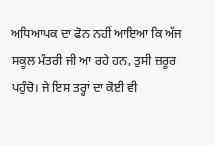ਅਧਿਆਪਕ ਦਾ ਫੋਨ ਨਹੀਂ ਆਇਆ ਕਿ ਅੱਜ ਸਕੂਲ ਮੰਤਰੀ ਜੀ ਆ ਰਹੇ ਹਨ, ਤੁਸੀ ਜ਼ਰੂਰ ਪਹੁੰਚੋ। ਜੇ ਇਸ ਤਰ੍ਹਾਂ ਦਾ ਕੋਈ ਵੀ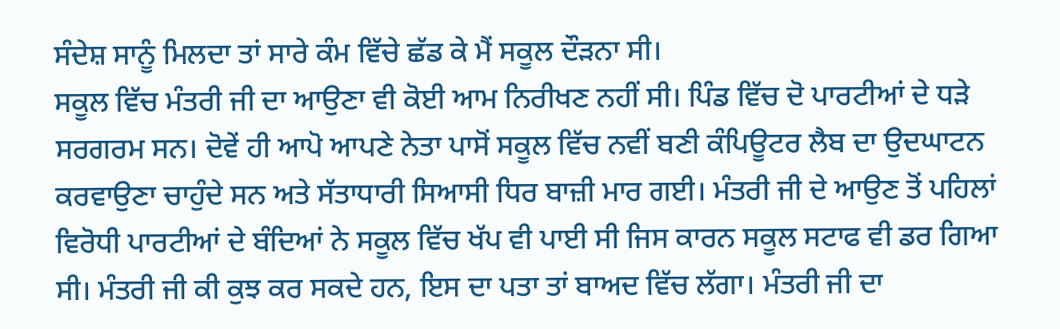ਸੰਦੇਸ਼ ਸਾਨੂੰ ਮਿਲਦਾ ਤਾਂ ਸਾਰੇ ਕੰਮ ਵਿੱਚੇ ਛੱਡ ਕੇ ਮੈਂ ਸਕੂਲ ਦੌੜਨਾ ਸੀ।
ਸਕੂਲ ਵਿੱਚ ਮੰਤਰੀ ਜੀ ਦਾ ਆਉਣਾ ਵੀ ਕੋਈ ਆਮ ਨਿਰੀਖਣ ਨਹੀਂ ਸੀ। ਪਿੰਡ ਵਿੱਚ ਦੋ ਪਾਰਟੀਆਂ ਦੇ ਧੜੇ ਸਰਗਰਮ ਸਨ। ਦੋਵੇਂ ਹੀ ਆਪੋ ਆਪਣੇ ਨੇਤਾ ਪਾਸੋਂ ਸਕੂਲ ਵਿੱਚ ਨਵੀਂ ਬਣੀ ਕੰਪਿਊਟਰ ਲੈਬ ਦਾ ਉਦਘਾਟਨ ਕਰਵਾਉਣਾ ਚਾਹੁੰਦੇ ਸਨ ਅਤੇ ਸੱਤਾਧਾਰੀ ਸਿਆਸੀ ਧਿਰ ਬਾਜ਼ੀ ਮਾਰ ਗਈ। ਮੰਤਰੀ ਜੀ ਦੇ ਆਉਣ ਤੋਂ ਪਹਿਲਾਂ ਵਿਰੋਧੀ ਪਾਰਟੀਆਂ ਦੇ ਬੰਦਿਆਂ ਨੇ ਸਕੂਲ ਵਿੱਚ ਖੱਪ ਵੀ ਪਾਈ ਸੀ ਜਿਸ ਕਾਰਨ ਸਕੂਲ ਸਟਾਫ ਵੀ ਡਰ ਗਿਆ ਸੀ। ਮੰਤਰੀ ਜੀ ਕੀ ਕੁਝ ਕਰ ਸਕਦੇ ਹਨ, ਇਸ ਦਾ ਪਤਾ ਤਾਂ ਬਾਅਦ ਵਿੱਚ ਲੱਗਾ। ਮੰਤਰੀ ਜੀ ਦਾ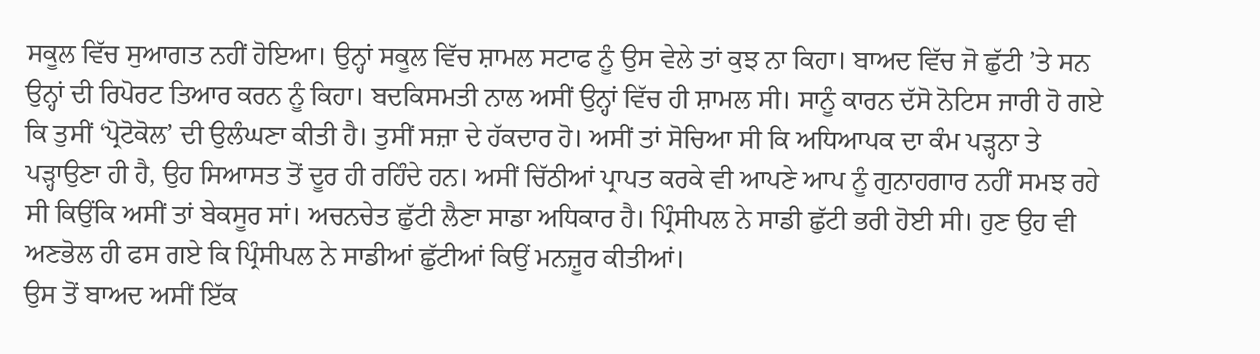ਸਕੂਲ ਵਿੱਚ ਸੁਆਗਤ ਨਹੀਂ ਹੋਇਆ। ਉਨ੍ਹਾਂ ਸਕੂਲ ਵਿੱਚ ਸ਼ਾਮਲ ਸਟਾਫ ਨੂੰ ਉਸ ਵੇਲੇ ਤਾਂ ਕੁਝ ਨਾ ਕਿਹਾ। ਬਾਅਦ ਵਿੱਚ ਜੋ ਛੁੱਟੀ ’ਤੇ ਸਨ ਉਨ੍ਹਾਂ ਦੀ ਰਿਪੋਰਟ ਤਿਆਰ ਕਰਨ ਨੂੰ ਕਿਹਾ। ਬਦਕਿਸਮਤੀ ਨਾਲ ਅਸੀਂ ਉਨ੍ਹਾਂ ਵਿੱਚ ਹੀ ਸ਼ਾਮਲ ਸੀ। ਸਾਨੂੰ ਕਾਰਨ ਦੱਸੋ ਨੋਟਿਸ ਜਾਰੀ ਹੋ ਗਏ ਕਿ ਤੁਸੀਂ ‘ਪ੍ਰੋਟੋਕੋਲ’ ਦੀ ਉਲੰਘਣਾ ਕੀਤੀ ਹੈ। ਤੁਸੀਂ ਸਜ਼ਾ ਦੇ ਹੱਕਦਾਰ ਹੋ। ਅਸੀਂ ਤਾਂ ਸੋਚਿਆ ਸੀ ਕਿ ਅਧਿਆਪਕ ਦਾ ਕੰਮ ਪੜ੍ਹਨਾ ਤੇ ਪੜ੍ਹਾਉਣਾ ਹੀ ਹੈ, ਉਹ ਸਿਆਸਤ ਤੋਂ ਦੂਰ ਹੀ ਰਹਿੰਦੇ ਹਨ। ਅਸੀਂ ਚਿੱਠੀਆਂ ਪ੍ਰਾਪਤ ਕਰਕੇ ਵੀ ਆਪਣੇ ਆਪ ਨੂੰ ਗੁਨਾਹਗਾਰ ਨਹੀਂ ਸਮਝ ਰਹੇ ਸੀ ਕਿਉਂਕਿ ਅਸੀਂ ਤਾਂ ਬੇਕਸੂਰ ਸਾਂ। ਅਚਨਚੇਤ ਛੁੱਟੀ ਲੈਣਾ ਸਾਡਾ ਅਧਿਕਾਰ ਹੈ। ਪ੍ਰਿੰਸੀਪਲ ਨੇ ਸਾਡੀ ਛੁੱਟੀ ਭਰੀ ਹੋਈ ਸੀ। ਹੁਣ ਉਹ ਵੀ ਅਣਭੋਲ ਹੀ ਫਸ ਗਏ ਕਿ ਪ੍ਰਿੰਸੀਪਲ ਨੇ ਸਾਡੀਆਂ ਛੁੱਟੀਆਂ ਕਿਉਂ ਮਨਜ਼ੂਰ ਕੀਤੀਆਂ।
ਉਸ ਤੋਂ ਬਾਅਦ ਅਸੀਂ ਇੱਕ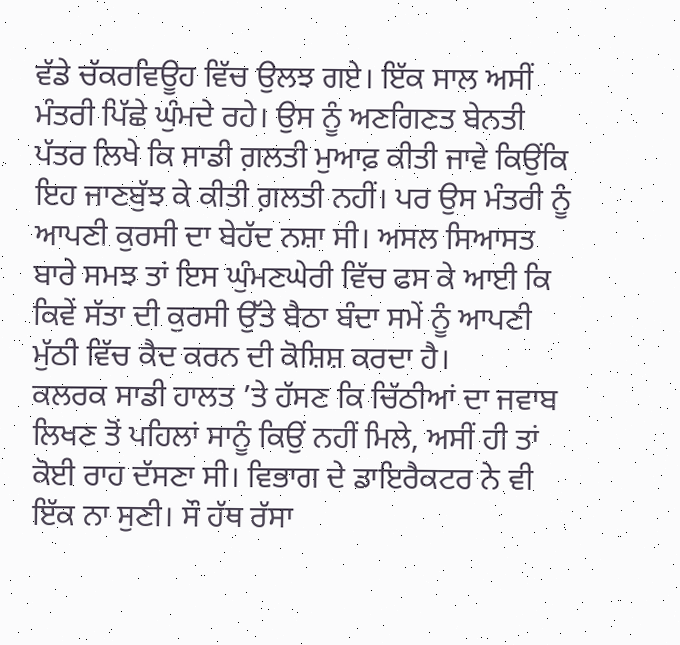ਵੱਡੇ ਚੱਕਰਵਿਊਹ ਵਿੱਚ ਉਲਝ ਗਏ। ਇੱਕ ਸਾਲ ਅਸੀਂ ਮੰਤਰੀ ਪਿੱਛੇ ਘੁੰਮਦੇ ਰਹੇ। ਉਸ ਨੂੰ ਅਣਗਿਣਤ ਬੇਨਤੀ ਪੱਤਰ ਲਿਖੇ ਕਿ ਸਾਡੀ ਗ਼ਲਤੀ ਮੁਆਫ਼ ਕੀਤੀ ਜਾਵੇ ਕਿਉਂਕਿ ਇਹ ਜਾਣਬੁੱਝ ਕੇ ਕੀਤੀ ਗ਼ਲਤੀ ਨਹੀਂ। ਪਰ ਉਸ ਮੰਤਰੀ ਨੂੰ ਆਪਣੀ ਕੁਰਸੀ ਦਾ ਬੇਹੱਦ ਨਸ਼ਾ ਸੀ। ਅਸਲ ਸਿਆਸਤ ਬਾਰੇ ਸਮਝ ਤਾਂ ਇਸ ਘੁੰਮਣਘੇਰੀ ਵਿੱਚ ਫਸ ਕੇ ਆਈ ਕਿ ਕਿਵੇਂ ਸੱਤਾ ਦੀ ਕੁਰਸੀ ਉੱਤੇ ਬੈਠਾ ਬੰਦਾ ਸਮੇਂ ਨੂੰ ਆਪਣੀ ਮੁੱਠੀ ਵਿੱਚ ਕੈਦ ਕਰਨ ਦੀ ਕੋਸ਼ਿਸ਼ ਕਰਦਾ ਹੈ।
ਕਲਰਕ ਸਾਡੀ ਹਾਲਤ ’ਤੇ ਹੱਸਣ ਕਿ ਚਿੱਠੀਆਂ ਦਾ ਜਵਾਬ ਲਿਖਣ ਤੋਂ ਪਹਿਲਾਂ ਸਾਨੂੰ ਕਿਉਂ ਨਹੀਂ ਮਿਲੇ, ਅਸੀਂ ਹੀ ਤਾਂ ਕੋਈ ਰਾਹ ਦੱਸਣਾ ਸੀ। ਵਿਭਾਗ ਦੇ ਡਾਇਰੈਕਟਰ ਨੇ ਵੀ ਇੱਕ ਨਾ ਸੁਣੀ। ਸੌ ਹੱਥ ਰੱਸਾ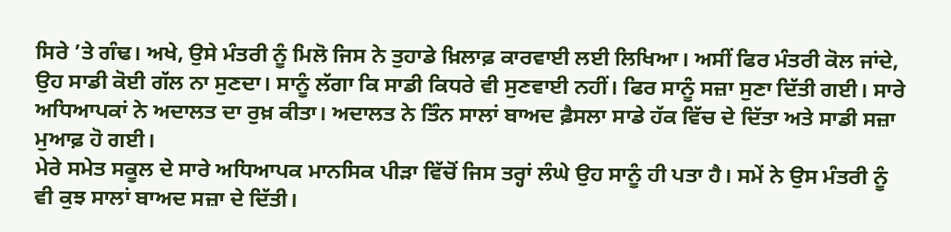ਸਿਰੇ ’ਤੇ ਗੰਢ। ਅਖੇ, ਉਸੇ ਮੰਤਰੀ ਨੂੰ ਮਿਲੋ ਜਿਸ ਨੇ ਤੁਹਾਡੇ ਖ਼ਿਲਾਫ਼ ਕਾਰਵਾਈ ਲਈ ਲਿਖਿਆ। ਅਸੀਂ ਫਿਰ ਮੰਤਰੀ ਕੋਲ ਜਾਂਦੇ, ਉਹ ਸਾਡੀ ਕੋਈ ਗੱਲ ਨਾ ਸੁਣਦਾ। ਸਾਨੂੰ ਲੱਗਾ ਕਿ ਸਾਡੀ ਕਿਧਰੇ ਵੀ ਸੁਣਵਾਈ ਨਹੀਂ। ਫਿਰ ਸਾਨੂੰ ਸਜ਼ਾ ਸੁਣਾ ਦਿੱਤੀ ਗਈ। ਸਾਰੇ ਅਧਿਆਪਕਾਂ ਨੇ ਅਦਾਲਤ ਦਾ ਰੁਖ਼ ਕੀਤਾ। ਅਦਾਲਤ ਨੇ ਤਿੰਨ ਸਾਲਾਂ ਬਾਅਦ ਫ਼ੈਸਲਾ ਸਾਡੇ ਹੱਕ ਵਿੱਚ ਦੇ ਦਿੱਤਾ ਅਤੇ ਸਾਡੀ ਸਜ਼ਾ ਮੁਆਫ਼ ਹੋ ਗਈ।
ਮੇਰੇ ਸਮੇਤ ਸਕੂਲ ਦੇ ਸਾਰੇ ਅਧਿਆਪਕ ਮਾਨਸਿਕ ਪੀੜਾ ਵਿੱਚੋਂ ਜਿਸ ਤਰ੍ਹਾਂ ਲੰਘੇ ਉਹ ਸਾਨੂੰ ਹੀ ਪਤਾ ਹੈ। ਸਮੇਂ ਨੇ ਉਸ ਮੰਤਰੀ ਨੂੰ ਵੀ ਕੁਝ ਸਾਲਾਂ ਬਾਅਦ ਸਜ਼ਾ ਦੇ ਦਿੱਤੀ।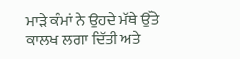ਮਾੜੇ ਕੰਮਾਂ ਨੇ ਉਹਦੇ ਮੱਥੇ ਉੱਤੇ ਕਾਲਖ ਲਗਾ ਦਿੱਤੀ ਅਤੇ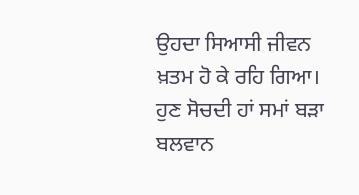ਉਹਦਾ ਸਿਆਸੀ ਜੀਵਨ ਖ਼ਤਮ ਹੋ ਕੇ ਰਹਿ ਗਿਆ। ਹੁਣ ਸੋਚਦੀ ਹਾਂ ਸਮਾਂ ਬੜਾ ਬਲਵਾਨ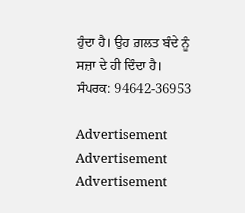ਹੁੰਦਾ ਹੈ। ਉਹ ਗ਼ਲਤ ਬੰਦੇ ਨੂੰ ਸਜ਼ਾ ਦੇ ਹੀ ਦਿੰਦਾ ਹੈ।
ਸੰਪਰਕ: 94642-36953

Advertisement
Advertisement
Advertisement